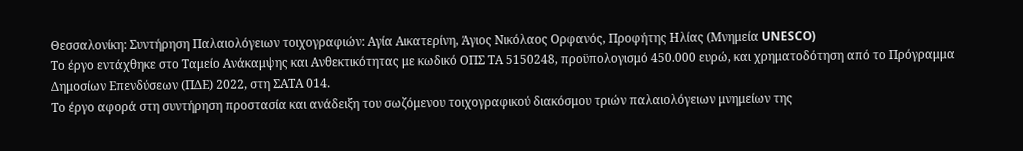Θεσσαλονίκη: Συντήρηση Παλαιολόγειων τοιχογραφιών: Αγία Αικατερίνη, Άγιος Νικόλαος Ορφανός, Προφήτης Ηλίας (Μνημεία UNESCO)
Το έργο εντάχθηκε στο Ταμείο Ανάκαμψης και Ανθεκτικότητας με κωδικό ΟΠΣ ΤΑ 5150248, προϋπολογισμό 450.000 ευρώ, και χρηματοδότηση από το Πρόγραμμα Δημοσίων Επενδύσεων (ΠΔΕ) 2022, στη ΣΑΤΑ 014.
Το έργο αφορά στη συντήρηση προστασία και ανάδειξη του σωζόμενου τοιχογραφικού διακόσμου τριών παλαιολόγειων μνημείων της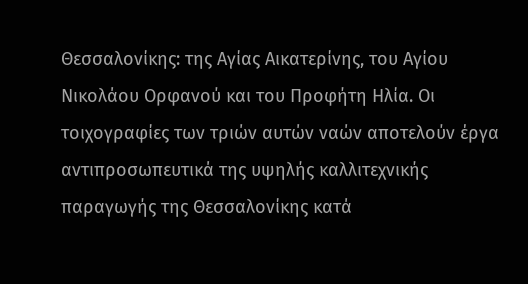Θεσσαλονίκης: της Αγίας Αικατερίνης, του Αγίου Νικολάου Ορφανού και του Προφήτη Ηλία. Οι τοιχογραφίες των τριών αυτών ναών αποτελούν έργα αντιπροσωπευτικά της υψηλής καλλιτεχνικής παραγωγής της Θεσσαλονίκης κατά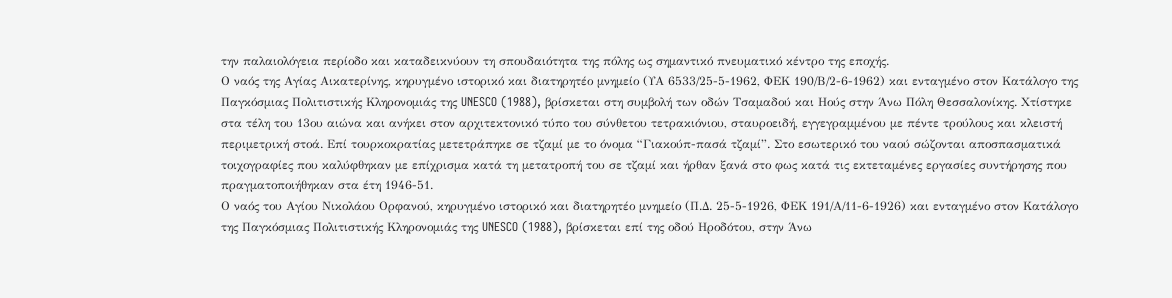την παλαιολόγεια περίοδο και καταδεικνύουν τη σπουδαιότητα της πόλης ως σημαντικό πνευματικό κέντρο της εποχής.
Ο ναός της Αγίας Αικατερίνης, κηρυγμένο ιστορικό και διατηρητέο μνημείο (ΥΑ 6533/25-5-1962, ΦΕΚ 190/Β/2-6-1962) και ενταγμένο στον Κατάλογο της Παγκόσμιας Πολιτιστικής Κληρονομιάς της UNESCO (1988), βρίσκεται στη συμβολή των οδών Τσαμαδού και Ηούς στην Άνω Πόλη Θεσσαλονίκης. Χτίστηκε στα τέλη του 13ου αιώνα και ανήκει στον αρχιτεκτονικό τύπο του σύνθετου τετρακιόνιου, σταυροειδή, εγγεγραμμένου με πέντε τρούλους και κλειστή περιμετρική στοά. Επί τουρκοκρατίας μετετράπηκε σε τζαμί με το όνομα “Γιακούπ-πασά τζαμί”. Στο εσωτερικό του ναού σώζονται αποσπασματικά τοιχογραφίες που καλύφθηκαν με επίχρισμα κατά τη μετατροπή του σε τζαμί και ήρθαν ξανά στο φως κατά τις εκτεταμένες εργασίες συντήρησης που πραγματοποιήθηκαν στα έτη 1946-51.
Ο ναός του Αγίου Νικολάου Ορφανού, κηρυγμένο ιστορικό και διατηρητέο μνημείο (Π.Δ. 25-5-1926, ΦΕΚ 191/Α/11-6-1926) και ενταγμένο στον Κατάλογο της Παγκόσμιας Πολιτιστικής Κληρονομιάς της UNESCO (1988), βρίσκεται επί της οδού Ηροδότου, στην Άνω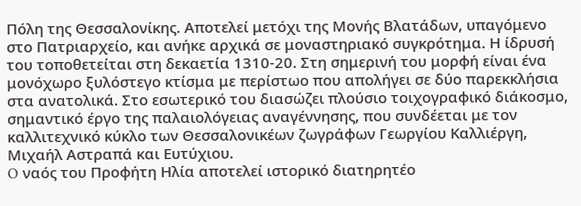Πόλη της Θεσσαλονίκης. Αποτελεί μετόχι της Μονής Βλατάδων, υπαγόμενο στο Πατριαρχείο, και ανήκε αρχικά σε μοναστηριακό συγκρότημα. Η ίδρυσή του τοποθετείται στη δεκαετία 1310-20. Στη σημερινή του μορφή είναι ένα μονόχωρο ξυλόστεγο κτίσμα με περίστωο που απολήγει σε δύο παρεκκλήσια στα ανατολικά. Στο εσωτερικό του διασώζει πλούσιο τοιχογραφικό διάκοσμο, σημαντικό έργο της παλαιολόγειας αναγέννησης, που συνδέεται με τον καλλιτεχνικό κύκλο των Θεσσαλονικέων ζωγράφων Γεωργίου Καλλιέργη, Μιχαήλ Αστραπά και Ευτύχιου.
O ναός του Προφήτη Ηλία αποτελεί ιστορικό διατηρητέο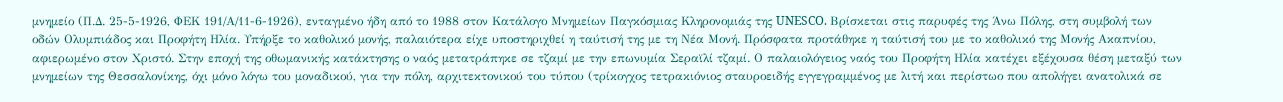μνημείο (Π.Δ. 25-5-1926, ΦΕΚ 191/Α/11-6-1926), ενταγμένο ήδη από το 1988 στον Κατάλογο Μνημείων Παγκόσμιας Κληρονομιάς της UNESCO. Βρίσκεται στις παρυφές της Άνω Πόλης, στη συμβολή των οδών Ολυμπιάδος και Προφήτη Ηλία. Υπήρξε το καθολικό μονής, παλαιότερα είχε υποστηριχθεί η ταύτισή της με τη Νέα Μονή. Πρόσφατα προτάθηκε η ταύτισή του με το καθολικό της Μονής Ακαπνίου, αφιερωμένο στον Χριστό. Στην εποχή της οθωμανικής κατάκτησης ο ναός μετατράπηκε σε τζαμί με την επωνυμία Σεραϊλί τζαμί. Ο παλαιολόγειος ναός του Προφήτη Ηλία κατέχει εξέχουσα θέση μεταξύ των μνημείων της Θεσσαλονίκης, όχι μόνο λόγω του μοναδικού, για την πόλη, αρχιτεκτονικού του τύπου (τρίκογχος τετρακιόνιος σταυροειδής εγγεγραμμένος με λιτή και περίστωο που απολήγει ανατολικά σε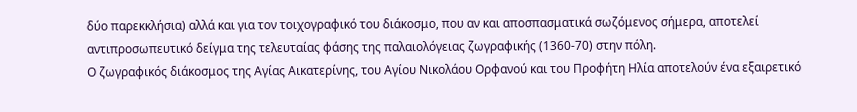δύο παρεκκλήσια) αλλά και για τον τοιχογραφικό του διάκοσμο, που αν και αποσπασματικά σωζόμενος σήμερα, αποτελεί αντιπροσωπευτικό δείγμα της τελευταίας φάσης της παλαιολόγειας ζωγραφικής (1360-70) στην πόλη.
Ο ζωγραφικός διάκοσμος της Αγίας Αικατερίνης, του Αγίου Νικολάου Ορφανού και του Προφήτη Ηλία αποτελούν ένα εξαιρετικό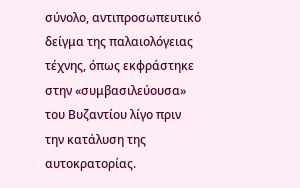σύνολο, αντιπροσωπευτικό δείγμα της παλαιολόγειας τέχνης, όπως εκφράστηκε στην «συμβασιλεύουσα» του Βυζαντίου λίγο πριν την κατάλυση της αυτοκρατορίας.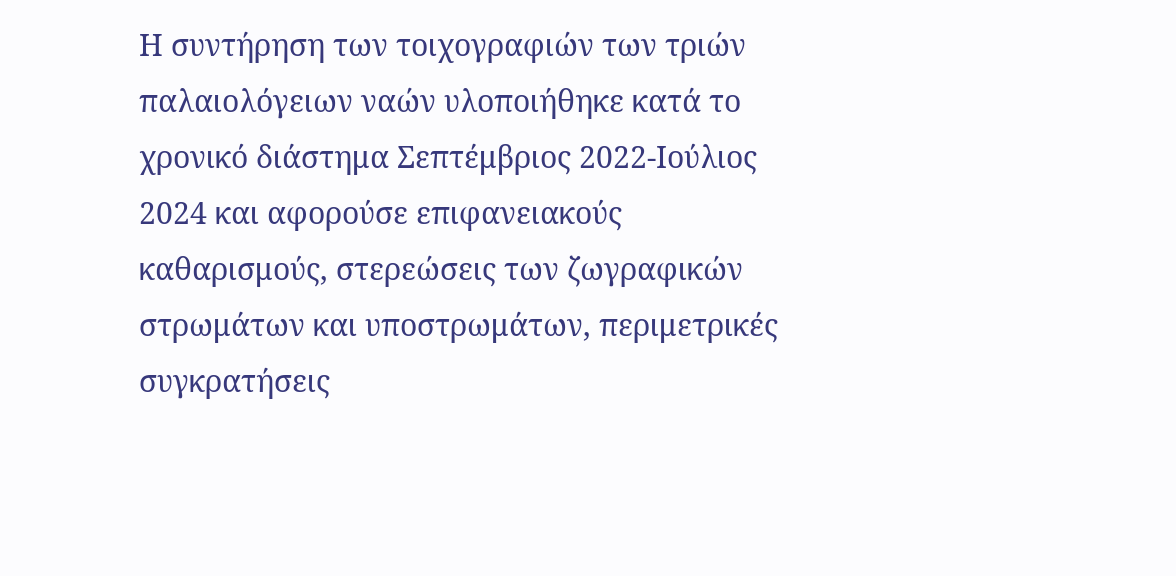Η συντήρηση των τοιχογραφιών των τριών παλαιολόγειων ναών υλοποιήθηκε κατά το χρονικό διάστημα Σεπτέμβριος 2022-Ιούλιος 2024 και αφορούσε επιφανειακούς καθαρισμούς, στερεώσεις των ζωγραφικών στρωμάτων και υποστρωμάτων, περιμετρικές συγκρατήσεις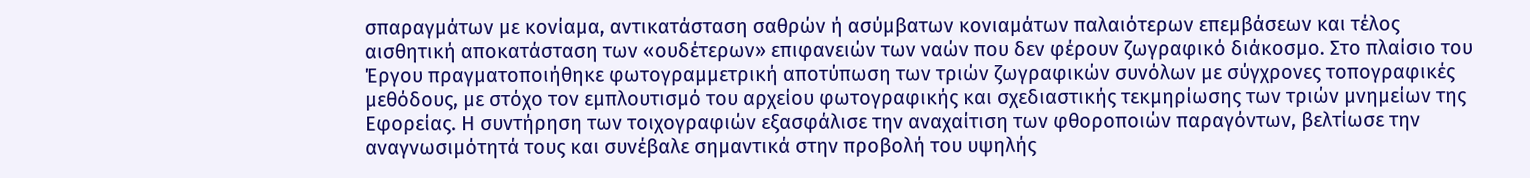σπαραγμάτων με κονίαμα, αντικατάσταση σαθρών ή ασύμβατων κονιαμάτων παλαιότερων επεμβάσεων και τέλος αισθητική αποκατάσταση των «ουδέτερων» επιφανειών των ναών που δεν φέρουν ζωγραφικό διάκοσμο. Στο πλαίσιο του Έργου πραγματοποιήθηκε φωτογραμμετρική αποτύπωση των τριών ζωγραφικών συνόλων με σύγχρονες τοπογραφικές μεθόδους, με στόχο τον εμπλουτισμό του αρχείου φωτογραφικής και σχεδιαστικής τεκμηρίωσης των τριών μνημείων της Εφορείας. Η συντήρηση των τοιχογραφιών εξασφάλισε την αναχαίτιση των φθοροποιών παραγόντων, βελτίωσε την αναγνωσιμότητά τους και συνέβαλε σημαντικά στην προβολή του υψηλής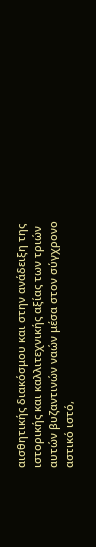αισθητικής διακόσμου και στην ανάδειξη της ιστορικής και καλλιτεχνικής αξίας των τριών αυτών βυζαντινών ναών μέσα στον σύγχρονο αστικό ιστό,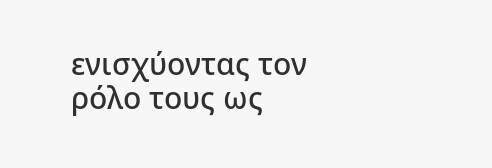ενισχύοντας τον ρόλο τους ως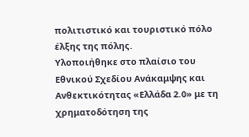πολιτιστικό και τουριστικό πόλο έλξης της πόλης.
Υλοποιήθηκε στο πλαίσιο του Εθνικού Σχεδίου Ανάκαμψης και Ανθεκτικότητας «Ελλάδα 2.0» με τη χρηματοδότηση της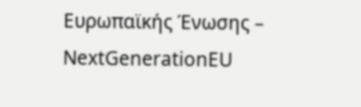Ευρωπαϊκής Ένωσης – NextGenerationEU